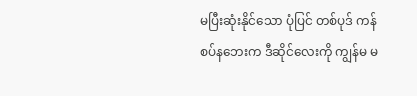မပြီးဆုံးနိုင်သော ပုံပြင် တစ်ပုဒ် ကန်စပ်နဘေးက ဒီဆိုင်လေးကို ကျွန်မ မ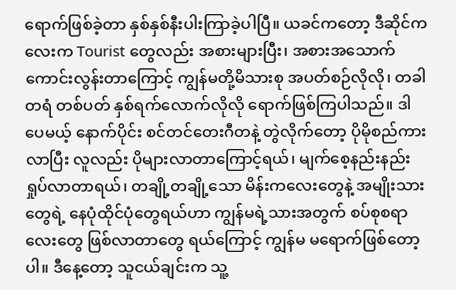ရောက်ဖြစ်ခဲ့တာ နှစ်နှစ်နီးပါးကြာခဲ့ပါပြီ။ ယခင်ကတော့ ဒီဆိုင်ကလေးက Tourist တွေလည်း အစားများပြီး၊ အစားအသောက် ကောင်းလွန်းတာကြောင့် ကျွန်မတို့မိသားစု အပတ်စဉ်လိုလို၊ တခါတရံ တစ်ပတ် နှစ်ရက်လောက်လိုလို ရောက်ဖြစ်ကြပါသည်။ ဒါပေမယ့် နောက်ပိုင်း စင်တင်တေးဂီတနဲ့ တွဲလိုက်တော့ ပိုမိုစည်ကားလာပြီး လူလည်း ပိုများလာတာကြောင့်ရယ်၊ မျက်စေ့နည်းနည်း ရှုပ်လာတာရယ်၊ တချို့တချို့သော မိန်းကလေးတွေနဲ့ အမျိုးသားတွေရဲ့ နေပုံထိုင်ပုံတွေရယ်ဟာ ကျွန်မရဲ့သားအတွက် စပ်စုစရာလေးတွေ ဖြစ်လာတာတွေ ရယ်ကြောင့် ကျွန်မ မရောက်ဖြစ်တော့ပါ။ ဒီနေ့တော့ သူငယ်ချင်းက သူ့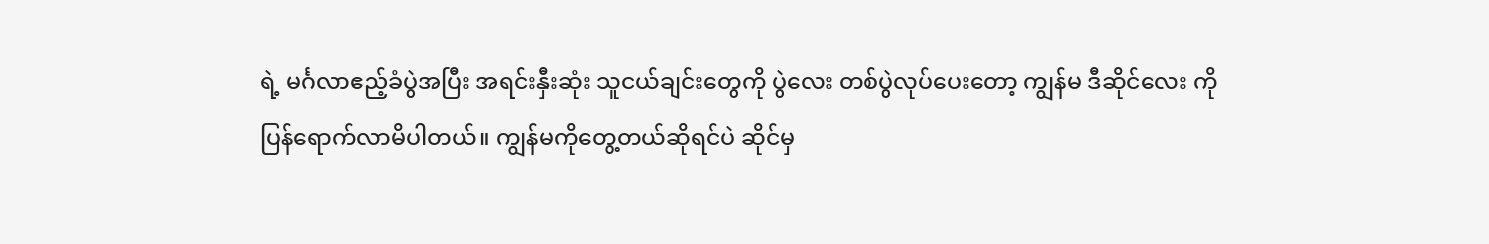ရဲ့ မင်္ဂလာဧည့်ခံပွဲအပြီး အရင်းနှီးဆုံး သူငယ်ချင်းတွေကို ပွဲလေး တစ်ပွဲလုပ်ပေးတော့ ကျွန်မ ဒီဆိုင်လေး ကို ပြန်ရောက်လာမိပါတယ်။ ကျွန်မကိုတွေ့တယ်ဆိုရင်ပဲ ဆိုင်မှ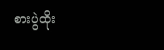စားပွဲထိုး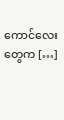ကောင်လေးတွေက […]